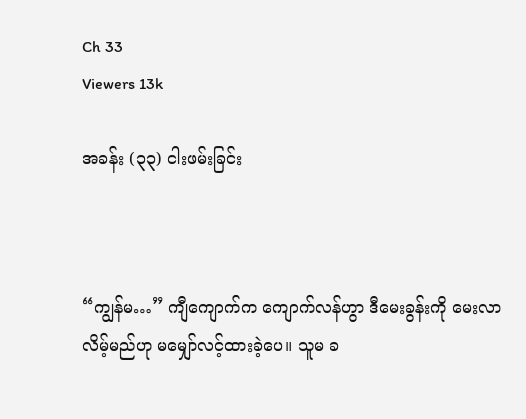Ch 33
Viewers 13k

အခန်း (၃၃) ငါးဖမ်းခြင်း



“ကျွန်မ…” ကျီကျောက်က ကျောက်လန်ဟွာ ဒီမေးခွန်းကို မေးလာလိမ့်မည်ဟု မမျှော်လင့်ထားခဲ့ပေ။ သူမ ခ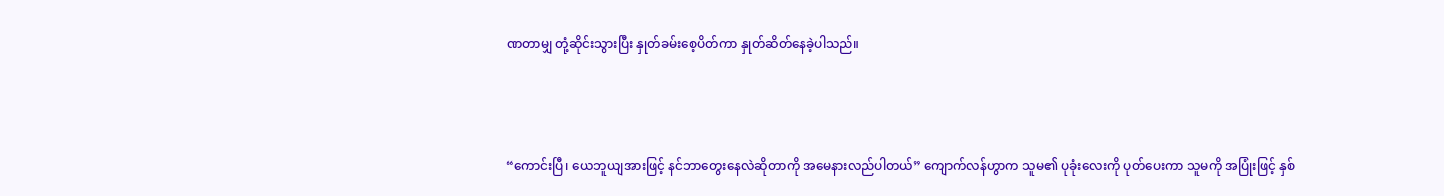ဏတာမျှ တုံ့ဆိုင်းသွားပြီး နှုတ်ခမ်းစေ့ပိတ်ကာ နှုတ်ဆိတ်နေခဲ့ပါသည်။



“ကောင်းပြီ၊ ယေဘူယျအားဖြင့် နင်ဘာတွေးနေလဲဆိုတာကို အမေနားလည်ပါတယ်” ကျောက်လန်ဟွာက သူမ၏ ပုခုံးလေးကို ပုတ်ပေးကာ သူမကို အပြုံးဖြင့် နှစ်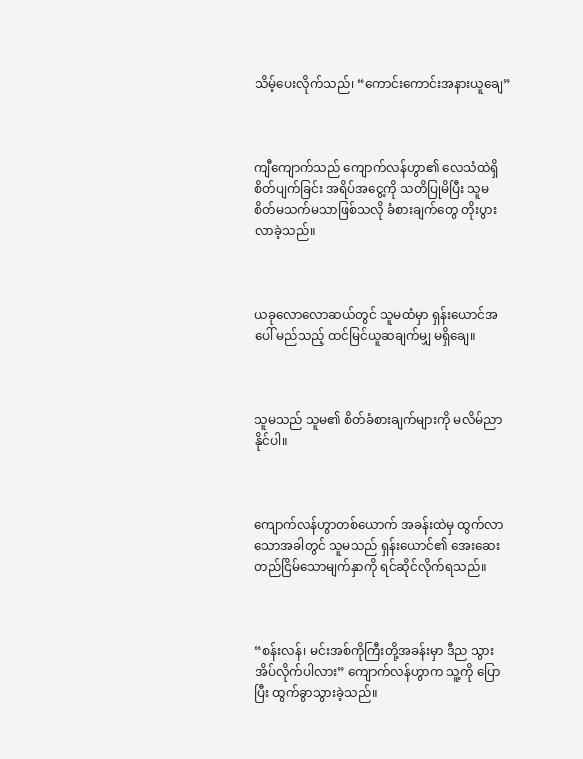သိမ့်ပေးလိုက်သည်၊ “ကောင်းကောင်းအနားယူချေ”



ကျီကျောက်သည် ကျောက်လန်ဟွာ၏ လေသံထဲရှိ စိတ်ပျက်ခြင်း အရိပ်အငွေ့ကို သတိပြုမိပြီး သူမ စိတ်မသက်မသာဖြစ်သလို ခံစားချက်တွေ တိုးပွားလာခဲ့သည်။



ယခုလောလောဆယ်တွင် သူမထံမှာ ရှန်းယောင်အပေါ် မည်သည့် ထင်မြင်ယူဆချက်မျှ မရှိချေ။



သူမသည် သူမ၏ စိတ်ခံစားချက်များကို မလိမ်ညာနိုင်ပါ။



ကျောက်လန်ဟွာတစ်ယောက် အခန်းထဲမှ ထွက်လာသောအခါတွင် သူမသည် ရှန်းယောင်၏ အေးဆေးတည်ငြိမ်သောမျက်နှာကို ရင်ဆိုင်လိုက်ရသည်။



“စန်းလန်၊ မင်းအစ်ကိုကြီးတို့အခန်းမှာ ဒီည သွားအိပ်လိုက်ပါလား” ကျောက်လန်ဟွာက သူ့ကို ပြောပြီး ထွက်ခွာသွားခဲ့သည်။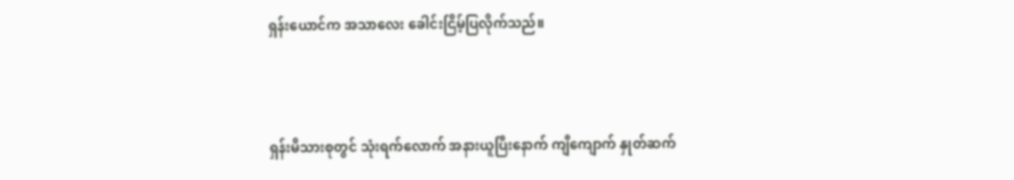ရှန်းယောင်က အသာလေး ခေါင်းငြိမ့်ပြလိုက်သည်။



ရှန်းမိသားစုတွင် သုံးရက်လောက် အနားယူပြီးနောက် ကျီကျောက် နှုတ်ဆက်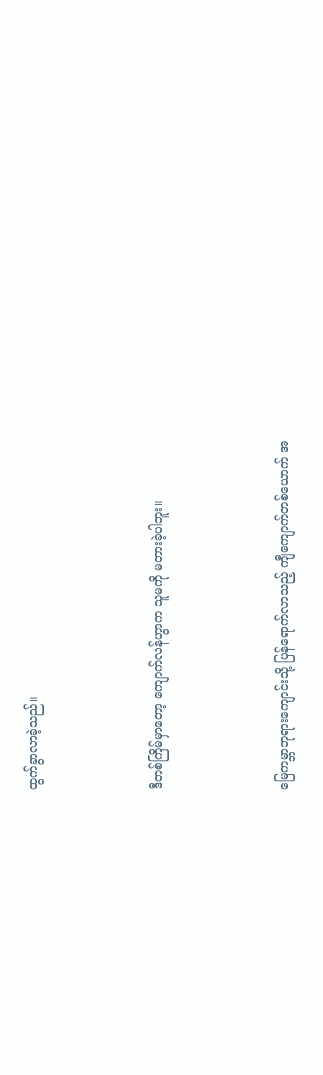ထွက်ခွာလာခဲ့သည်။



ဒီတစ်ကြိမ်မှာတော့ ကျောက်လန်ဟွာက သူမကို မတားခဲ့ပါဘူး။



မြေကမ္ဘာဘုရားကျောင်းသို့ ပြန်ရောက်လာသည့် ကျီကျောက်တစ်ယောက် အ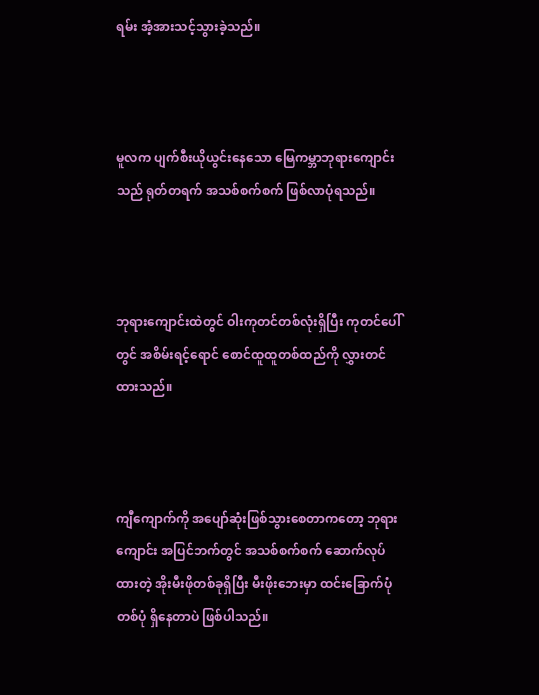ရမ်း အံ့အားသင့်သွားခဲ့သည်။



မူလက ပျက်စီးယိုယွင်းနေသော မြေကမ္ဘာဘုရားကျောင်းသည် ရုတ်တရက် အသစ်စက်စက် ဖြစ်လာပုံရသည်။



ဘုရားကျောင်းထဲတွင် ဝါးကုတင်တစ်လုံးရှိပြီး ကုတင်ပေါ်တွင် အစိမ်းရင့်ရောင် စောင်ထူထူတစ်ထည်ကို လွှားတင်ထားသည်။



ကျီကျောက်ကို အပျော်ဆုံးဖြစ်သွားစေတာကတော့ ဘုရားကျောင်း အပြင်ဘက်တွင် အသစ်စက်စက် ဆောက်လုပ်ထားတဲ့ အိုးမီးဖိုတစ်ခုရှိပြီး မီးဖိုးဘေးမှာ ထင်းခြောက်ပုံ တစ်ပုံ ရှိနေတာပဲ ဖြစ်ပါသည်။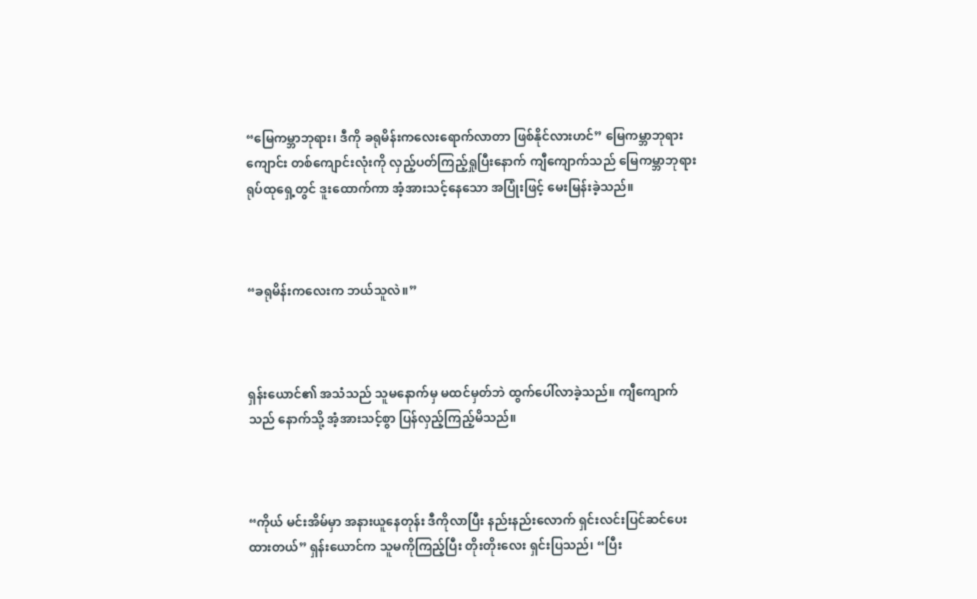“မြေကမ္ဘာဘုရား၊ ဒီကို ခရုမိန်းကလေးရောက်လာတာ ဖြစ်နိုင်လားဟင်” မြေကမ္ဘာဘုရားကျောင်း တစ်ကျောင်းလုံးကို လှည့်ပတ်ကြည့်ရှုပြီးနောက် ကျီကျောက်သည် မြေကမ္ဘာဘုရားရုပ်ထုရှေ့တွင် ဒူးထောက်ကာ အံ့အားသင့်နေသော အပြုံးဖြင့် မေးမြန်းခဲ့သည်။



“ခရုမိန်းကလေးက ဘယ်သူလဲ။”



ရှန်းယောင်၏ အသံသည် သူမနောက်မှ မထင်မှတ်ဘဲ ထွက်ပေါ်လာခဲ့သည်။ ကျီကျောက်သည် နောက်သို့ အံ့အားသင့်စွာ ပြန်လှည့်ကြည့်မိသည်။



“ကိုယ် မင်းအိမ်မှာ အနားယူနေတုန်း ဒီကိုလာပြီး နည်းနည်းလောက် ရှင်းလင်းပြင်ဆင်ပေးထားတယ်” ရှန်းယောင်က သူမကိုကြည့်ပြီး တိုးတိုးလေး ရှင်းပြသည်၊ “ပြီး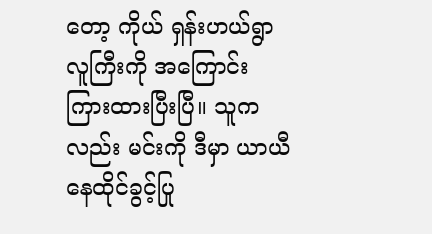တော့ ကိုယ် ရှန်းဟယ်ရွာလူကြီးကို အကြောင်းကြားထားပြီးပြီ။ သူကလည်း မင်းကို ဒီမှာ ယာယီနေထိုင်ခွင့်ပြု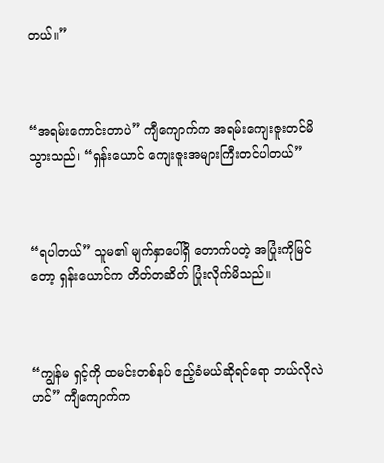တယ်။”



“အရမ်းကောင်းတာပဲ” ကျီကျောက်က အရမ်းကျေးဇူးတင်မိသွားသည်၊ “ရှန်းယောင် ကျေးဇူးအများကြီးတင်ပါတယ်”



“ရပါတယ်” သူမ၏ မျက်နှာပေါ်ရှိ တောက်ပတဲ့ အပြုံးကိုမြင်တော့ ရှန်းယောင်က တိတ်တဆိတ် ပြုံးလိုက်မိသည်။



“ကျွန်မ ရှင့်ကို ထမင်းတစ်နပ် ဧည့်ခံမယ်ဆိုရင်ရော ဘယ်လိုလဲဟင်” ကျီကျောက်က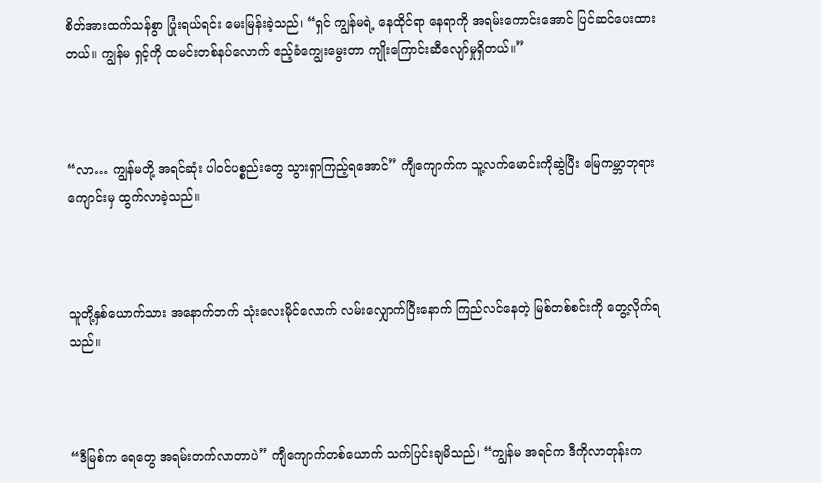စိတ်အားထက်သန်စွာ ပြုံးရယ်ရင်း မေးမြန်းခဲ့သည်၊ “ရှင် ကျွန်မရဲ့ နေထိုင်ရာ နေရာကို အရမ်းကောင်းအောင် ပြင်ဆင်ပေးထားတယ်။ ကျွန်မ ရှင့်ကို ထမင်းတစ်နပ်လောက် ဧည့်ခံကျွေးမွေးတာ ကျိုးကြောင်းဆီလျော်မှုရှိတယ်။”



“လာ… ကျွန်မတို့ အရင်ဆုံး ပါဝင်ပစ္စည်းတွေ သွားရှာကြည့်ရအောင်” ကျီကျောက်က သူ့လက်မောင်းကိုဆွဲပြီး မြေကမ္ဘာဘုရားကျောင်းမှ ထွက်လာခဲ့သည်။



သူတို့နှစ်ယောက်သား အနောက်ဘက် သုံးလေးမိုင်လောက် လမ်းလျှောက်ပြီးနောက် ကြည်လင်နေတဲ့ မြစ်တစ်စင်းကို တွေ့လိုက်ရသည်။



“ဒီမြစ်က ရေတွေ အရမ်းတက်လာတာပဲ” ကျီကျောက်တစ်ယောက် သက်ပြင်းချမိသည်၊ “ကျွန်မ အရင်က ဒီကိုလာတုန်းက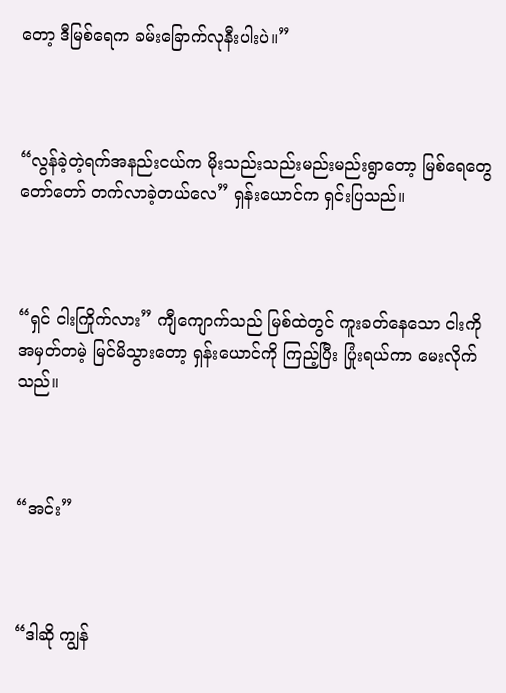တော့ ဒီမြစ်ရေက ခမ်းခြောက်လုနီးပါးပဲ။”



“လွန်ခဲ့တဲ့ရက်အနည်းငယ်က မိုးသည်းသည်းမည်းမည်းရွာတော့ မြစ်ရေတွေ တော်တော် တက်လာခဲ့တယ်လေ” ရှန်းယောင်က ရှင်းပြသည်။



“ရှင် ငါးကြိုက်လား” ကျီကျောက်သည် မြစ်ထဲတွင် ကူးခတ်နေသော ငါးကို အမှတ်တမဲ့ မြင်မိသွားတော့ ရှန်းယောင်ကို ကြည့်ပြီး ပြုံးရယ်ကာ မေးလိုက်သည်။



“အင်း”



“ဒါဆို ကျွန်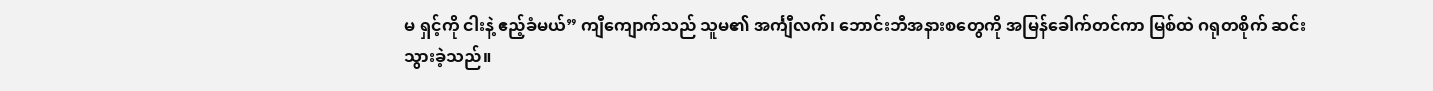မ ရှင့်ကို ငါးနဲ့ ဧည့်ခံမယ်” ကျီကျောက်သည် သူမ၏ အင်္ကျီလက်၊ ဘောင်းဘီအနားစတွေကို အမြန်ခေါက်တင်ကာ မြစ်ထဲ ဂရုတစိုက် ဆင်းသွားခဲ့သည်။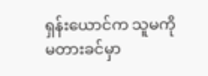ရှန်းယောင်က သူမကို မတားခင်မှာ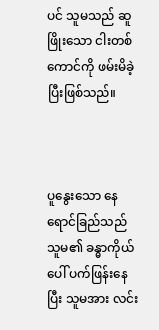ပင် သူမသည် ဆူဖြိုးသော ငါးတစ်ကောင်ကို ဖမ်းမိခဲ့ပြီးဖြစ်သည်။



ပူနွေးသော နေရောင်ခြည်သည် သူမ၏ ခန္ဓာကိုယ်ပေါ် ပက်ဖြန်းနေပြီး သူမအား လင်း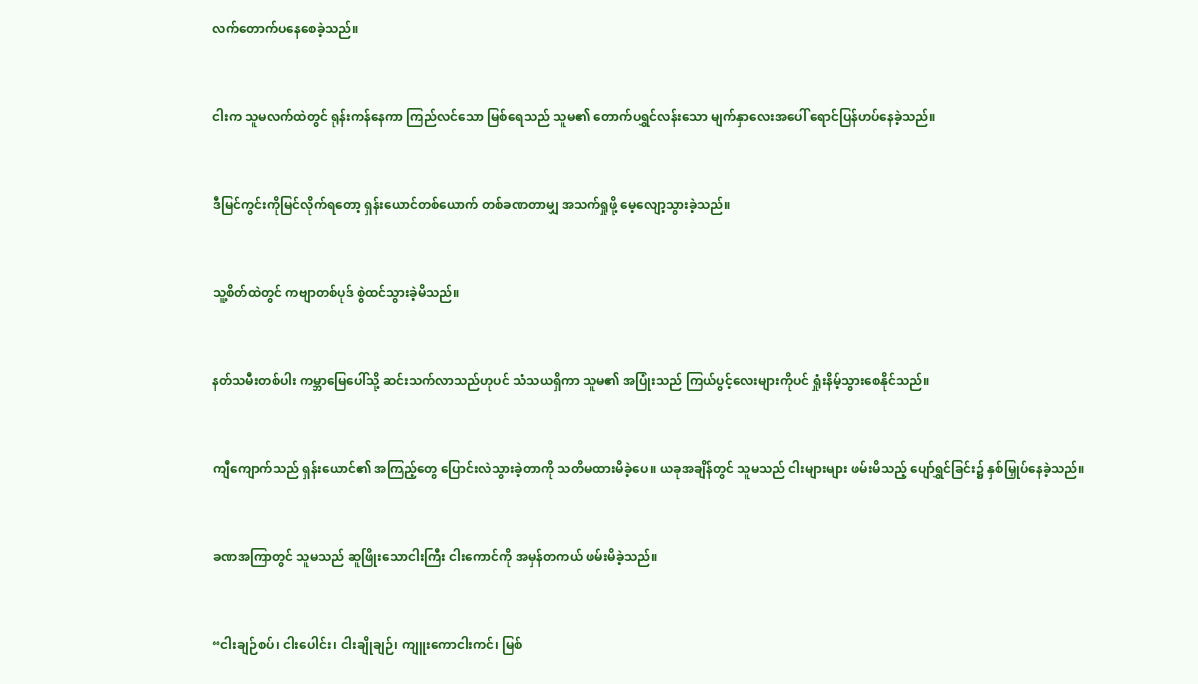လက်တောက်ပနေစေခဲ့သည်။



ငါးက သူမလက်ထဲတွင် ရုန်းကန်နေကာ ကြည်လင်သော မြစ်ရေသည် သူမ၏ တောက်ပရွှင်လန်းသော မျက်နှာလေးအပေါ် ရောင်ပြန်ဟပ်နေခဲ့သည်။



ဒီမြင်ကွင်းကိုမြင်လိုက်ရတော့ ရှန်းယောင်တစ်ယောက် တစ်ခဏတာမျှ အသက်ရှုဖို့ မေ့လျော့သွားခဲ့သည်။



သူ့စိတ်ထဲတွင် ကဗျာတစ်ပုဒ် စွဲထင်သွားခဲ့မိသည်။



နတ်သမီးတစ်ပါး ကမ္ဘာမြေပေါ်သို့ ဆင်းသက်လာသည်ဟုပင် သံသယရှိကာ သူမ၏ အပြုံးသည် ကြယ်ပွင့်လေးများကိုပင် ရှုံးနိမ့်သွားစေနိုင်သည်။



ကျီကျောက်သည် ရှန်းယောင်၏ အကြည့်တွေ ပြောင်းလဲသွားခဲ့တာကို သတိမထားမိခဲ့ပေ။ ယခုအချိန်တွင် သူမသည် ငါးများများ ဖမ်းမိသည့် ပျော်ရွှင်ခြင်း၌ နှစ်မြှုပ်နေခဲ့သည်။



ခဏအကြာတွင် သူမသည် ဆူဖြိုးသောငါးကြီး ငါးကောင်ကို အမှန်တကယ် ဖမ်းမိခဲ့သည်။



“ငါးချဉ်စပ်၊ ငါးပေါင်း၊ ငါးချိုချဉ်၊ ကျူးကောငါးကင်၊ မြစ်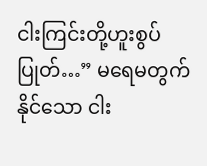ငါးကြင်းတို့ဟူးစွပ်ပြုတ်…” မရေမတွက်နိုင်သော ငါး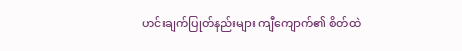ဟင်းချက်ပြုတ်နည်းများ ကျီကျောက်၏ စိတ်ထဲ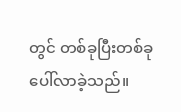တွင် တစ်ခုပြီးတစ်ခု ပေါ်လာခဲ့သည်။